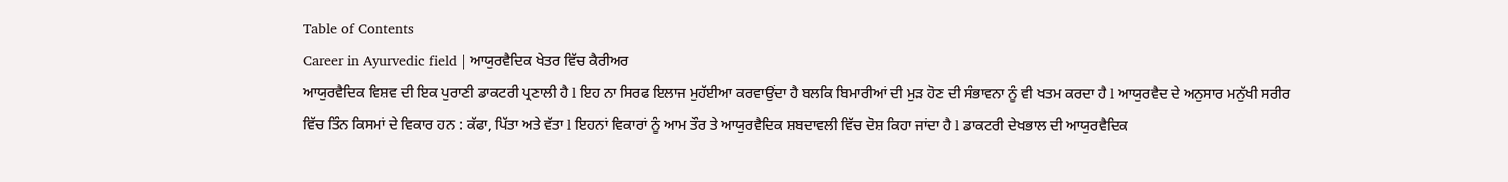Table of Contents
Career in Ayurvedic field | ਆਯੁਰਵੈਦਿਕ ਖੇਤਰ ਵਿੱਚ ਕੈਰੀਅਰ
ਆਯੁਰਵੈਦਿਕ ਵਿਸ਼ਵ ਦੀ ਇਕ ਪੁਰਾਣੀ ਡਾਕਟਰੀ ਪ੍ਰਣਾਲੀ ਹੈ l ਇਹ ਨਾ ਸਿਰਫ ਇਲਾਜ ਮੁਹੱਈਆ ਕਰਵਾਉਂਦਾ ਹੈ ਬਲਕਿ ਬਿਮਾਰੀਆਂ ਦੀ ਮੁੜ ਹੋਣ ਦੀ ਸੰਭਾਵਨਾ ਨੂੰ ਵੀ ਖਤਮ ਕਰਦਾ ਹੈ l ਆਯੁਰਵੈਦ ਦੇ ਅਨੁਸਾਰ ਮਨੁੱਖੀ ਸਰੀਰ ਵਿੱਚ ਤਿੰਨ ਕਿਸਮਾਂ ਦੇ ਵਿਕਾਰ ਹਨ : ਕੱਫਾ, ਪਿੱਤਾ ਅਤੇ ਵੱਤਾ l ਇਹਨਾਂ ਵਿਕਾਰਾਂ ਨੂੰ ਆਮ ਤੌਰ ਤੇ ਆਯੁਰਵੈਦਿਕ ਸ਼ਬਦਾਵਲੀ ਵਿੱਚ ਦੋਸ਼ ਕਿਹਾ ਜਾਂਦਾ ਹੈ l ਡਾਕਟਰੀ ਦੇਖਭਾਲ ਦੀ ਆਯੁਰਵੈਦਿਕ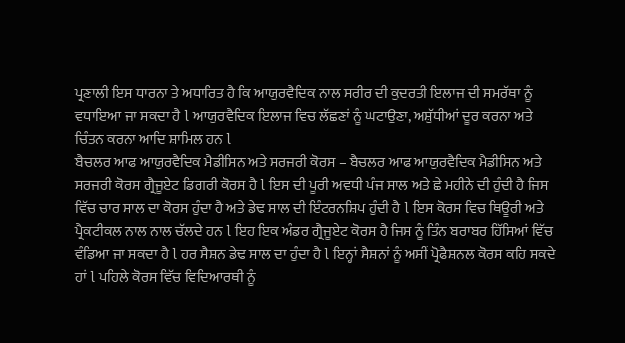ਪ੍ਰਣਾਲੀ ਇਸ ਧਾਰਨਾ ਤੇ ਅਧਾਰਿਤ ਹੈ ਕਿ ਆਯੁਰਵੈਦਿਕ ਨਾਲ ਸਰੀਰ ਦੀ ਕੁਦਰਤੀ ਇਲਾਜ ਦੀ ਸਮਰੱਥਾ ਨੂੰ ਵਧਾਇਆ ਜਾ ਸਕਦਾ ਹੈ l ਆਯੁਰਵੈਦਿਕ ਇਲਾਜ ਵਿਚ ਲੱਛਣਾਂ ਨੂੰ ਘਟਾਉਣਾ, ਅਸ਼ੁੱਧੀਆਂ ਦੂਰ ਕਰਨਾ ਅਤੇ ਚਿੰਤਨ ਕਰਨਾ ਆਦਿ ਸ਼ਾਮਿਲ ਹਨ l
ਬੈਚਲਰ ਆਫ ਆਯੁਰਵੈਦਿਕ ਮੈਡੀਸਿਨ ਅਤੇ ਸਰਜਰੀ ਕੋਰਸ – ਬੈਚਲਰ ਆਫ ਆਯੁਰਵੈਦਿਕ ਮੈਡੀਸਿਨ ਅਤੇ ਸਰਜਰੀ ਕੋਰਸ ਗ੍ਰੈਜੂਏਟ ਡਿਗਰੀ ਕੋਰਸ ਹੈ l ਇਸ ਦੀ ਪੂਰੀ ਅਵਧੀ ਪੰਜ ਸਾਲ ਅਤੇ ਛੇ ਮਹੀਨੇ ਦੀ ਹੁੰਦੀ ਹੈ ਜਿਸ ਵਿੱਚ ਚਾਰ ਸਾਲ ਦਾ ਕੋਰਸ ਹੁੰਦਾ ਹੈ ਅਤੇ ਡੇਢ ਸਾਲ ਦੀ ਇੰਟਰਨਸ਼ਿਪ ਹੁੰਦੀ ਹੈ l ਇਸ ਕੋਰਸ ਵਿਚ ਥਿਊਰੀ ਅਤੇ ਪ੍ਰੈਕਟੀਕਲ ਨਾਲ ਨਾਲ ਚੱਲਦੇ ਹਨ l ਇਹ ਇਕ ਅੰਡਰ ਗ੍ਰੈਜੂਏਟ ਕੋਰਸ ਹੈ ਜਿਸ ਨੂੰ ਤਿੰਨ ਬਰਾਬਰ ਹਿੱਸਿਆਂ ਵਿੱਚ ਵੰਡਿਆ ਜਾ ਸਕਦਾ ਹੈ l ਹਰ ਸੈਸ਼ਨ ਡੇਢ ਸਾਲ ਦਾ ਹੁੰਦਾ ਹੈ l ਇਨ੍ਹਾਂ ਸੈਸ਼ਨਾਂ ਨੂੰ ਅਸੀਂ ਪ੍ਰੋਫੈਸ਼ਨਲ ਕੋਰਸ ਕਹਿ ਸਕਦੇ ਹਾਂ l ਪਹਿਲੇ ਕੋਰਸ ਵਿੱਚ ਵਿਦਿਆਰਥੀ ਨੂੰ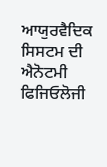ਆਯੁਰਵੈਦਿਕ ਸਿਸਟਮ ਦੀ ਐਨੋਟਮੀ ਫਿਜਿਓਲੋਜੀ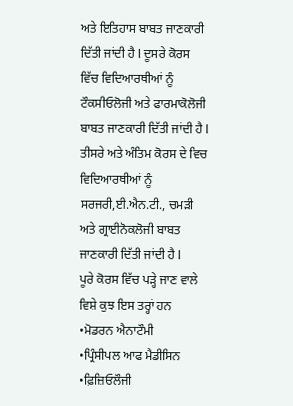ਅਤੇ ਇਤਿਹਾਸ ਬਾਬਤ ਜਾਣਕਾਰੀ ਦਿੱਤੀ ਜਾਂਦੀ ਹੈ l ਦੂਸਰੇ ਕੋਰਸ ਵਿੱਚ ਵਿਦਿਆਰਥੀਆਂ ਨੂੰ ਟੌਕਸੀਓਲੋਜੀ ਅਤੇ ਫਾਰਮਾਕੋਲੋਜੀ ਬਾਬਤ ਜਾਣਕਾਰੀ ਦਿੱਤੀ ਜਾਂਦੀ ਹੈ l ਤੀਸਰੇ ਅਤੇ ਅੰਤਿਮ ਕੋਰਸ ਦੇ ਵਿਚ ਵਿਦਿਆਰਥੀਆਂ ਨੂੰ ਸਰਜਰੀ,ਈ.ਐਨ.ਟੀ., ਚਮੜੀ ਅਤੇ ਗ੍ਰਾਈਨੋਕਲੋਜੀ ਬਾਬਤ ਜਾਣਕਾਰੀ ਦਿੱਤੀ ਜਾਂਦੀ ਹੈ l
ਪੂਰੇ ਕੋਰਸ ਵਿੱਚ ਪੜ੍ਹੇ ਜਾਣ ਵਾਲੇ ਵਿਸ਼ੇ ਕੁਝ ਇਸ ਤਰ੍ਹਾਂ ਹਨ
•ਮੋਡਰਨ ਐਨਾਟੌਮੀ
•ਪ੍ਰਿੰਸੀਪਲ ਆਫ ਮੈਡੀਸਿਨ
•ਫ਼ਿਜ਼ਿਓਲੌਜੀ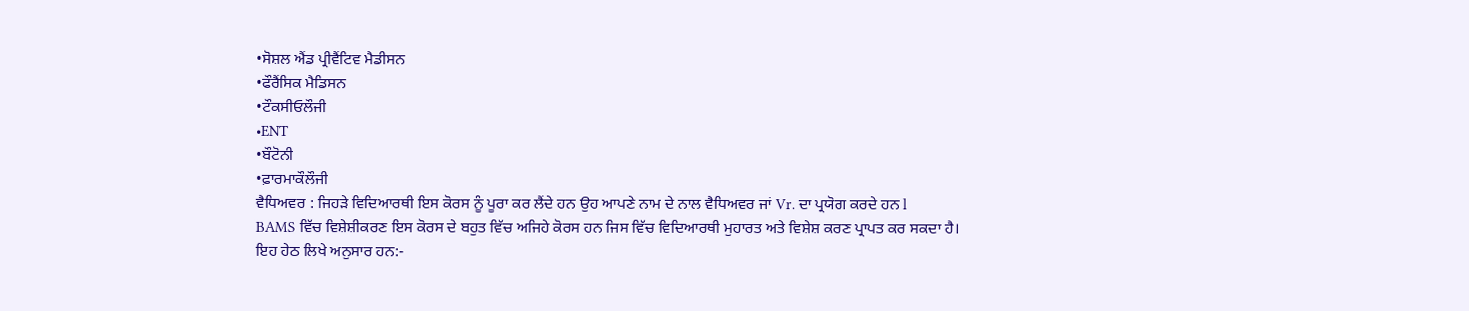•ਸੋਸ਼ਲ ਐਂਡ ਪ੍ਰੀਵੈਂਟਿਵ ਮੈਡੀਸਨ
•ਫੌਰੈਂਸਿਕ ਮੈਡਿਸਨ
•ਟੌਕਸੀਓਲੌਜੀ
•ENT
•ਬੌਟੋਨੀ
•ਫ਼ਾਰਮਾਕੌਲੌਜੀ
ਵੈਧਿਅਵਰ : ਜਿਹੜੇ ਵਿਦਿਆਰਥੀ ਇਸ ਕੋਰਸ ਨੂੰ ਪੂਰਾ ਕਰ ਲੈਂਦੇ ਹਨ ਉਹ ਆਪਣੇ ਨਾਮ ਦੇ ਨਾਲ ਵੈਧਿਅਵਰ ਜਾਂ Vr. ਦਾ ਪ੍ਰਯੋਗ ਕਰਦੇ ਹਨ l
BAMS ਵਿੱਚ ਵਿਸ਼ੇਸ਼ੀਕਰਣ ਇਸ ਕੋਰਸ ਦੇ ਬਹੁਤ ਵਿੱਚ ਅਜਿਹੇ ਕੋਰਸ ਹਨ ਜਿਸ ਵਿੱਚ ਵਿਦਿਆਰਥੀ ਮੁਹਾਰਤ ਅਤੇ ਵਿਸ਼ੇਸ਼ ਕਰਣ ਪ੍ਰਾਪਤ ਕਰ ਸਕਦਾ ਹੈ। ਇਹ ਹੇਠ ਲਿਖੇ ਅਨੁਸਾਰ ਹਨ:-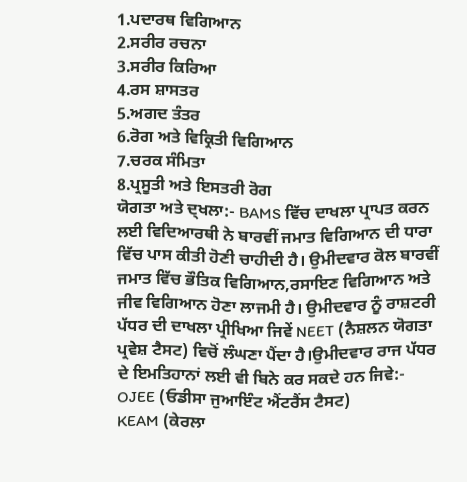1.ਪਦਾਰਥ ਵਿਗਿਆਨ
2.ਸਰੀਰ ਰਚਨਾ
3.ਸਰੀਰ ਕਿਰਿਆ
4.ਰਸ ਸ਼ਾਸਤਰ
5.ਅਗਦ ਤੰਤਰ
6.ਰੋਗ ਅਤੇ ਵਿਕ੍ਰਿਤੀ ਵਿਗਿਆਨ
7.ਚਰਕ ਸੰਮਿਤਾ
8.ਪ੍ਰਸੂਤੀ ਅਤੇ ਇਸਤਰੀ ਰੋਗ
ਯੋਗਤਾ ਅਤੇ ਦ੍ਖਲਾ:- BAMS ਵਿੱਚ ਦਾਖਲਾ ਪ੍ਰਾਪਤ ਕਰਨ ਲਈ ਵਿਦਿਆਰਥੀ ਨੇ ਬਾਰਵੀਂ ਜਮਾਤ ਵਿਗਿਆਨ ਦੀ ਧਾਰਾ ਵਿੱਚ ਪਾਸ ਕੀਤੀ ਹੋਣੀ ਚਾਹੀਦੀ ਹੈ। ਉਮੀਦਵਾਰ ਕੋਲ ਬਾਰਵੀਂ ਜਮਾਤ ਵਿੱਚ ਭੌਤਿਕ ਵਿਗਿਆਨ,ਰਸਾਇਣ ਵਿਗਿਆਨ ਅਤੇ ਜੀਵ ਵਿਗਿਆਨ ਹੋਣਾ ਲਾਜਮੀ ਹੈ। ਉਮੀਦਵਾਰ ਨੂੰ ਰਾਸ਼ਟਰੀ ਪੱਧਰ ਦੀ ਦਾਖਲਾ ਪ੍ਰੀਖਿਆ ਜਿਵੇਂ NEET (ਨੈਸ਼ਲਨ ਯੋਗਤਾ ਪ੍ਰਵੇਸ਼ ਟੈਸਟ) ਵਿਚੋਂ ਲੰਘਣਾ ਪੈਂਦਾ ਹੈ।ਉਮੀਦਵਾਰ ਰਾਜ ਪੱਧਰ ਦੇ ਇਮਤਿਹਾਨਾਂ ਲਈ ਵੀ ਬਿਨੇ ਕਰ ਸਕਦੇ ਹਨ ਜਿਵੇ:-
OJEE (ਓਡੀਸਾ ਜੁਆਇੰਟ ਐਂਟਰੈਂਸ ਟੈਸਟ)
KEAM (ਕੇਰਲਾ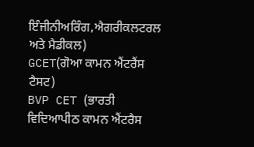ਇੰਜੀਨੀਅਰਿੰਗ,ਐਗਰੀਕਲਟਰਲ ਅਤੇ ਮੈਡੀਕਲ)
GCET(ਗੋਆ ਕਾਮਨ ਐਂਟਰੈਂਸ ਟੈਸਟ)
BVP CET (ਭਾਰਤੀ ਵਿਦਿਆਪੀਠ ਕਾਮਨ ਐਂਟਰੈਸ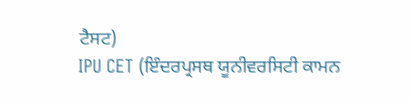ਟੈਸਟ)
IPU CET (ਇੰਦਰਪ੍ਰਸਥ ਯੂਨੀਵਰਸਿਟੀ ਕਾਮਨ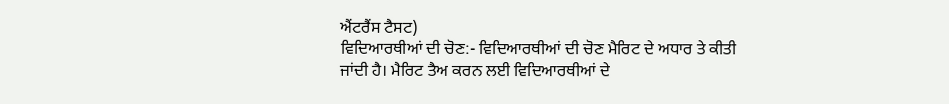ਐਂਟਰੈਂਸ ਟੈਸਟ)
ਵਿਦਿਆਰਥੀਆਂ ਦੀ ਚੋਣ:- ਵਿਦਿਆਰਥੀਆਂ ਦੀ ਚੋਣ ਮੈਰਿਟ ਦੇ ਅਧਾਰ ਤੇ ਕੀਤੀ ਜਾਂਦੀ ਹੈ। ਮੈਰਿਟ ਤੈਅ ਕਰਨ ਲਈ ਵਿਦਿਆਰਥੀਆਂ ਦੇ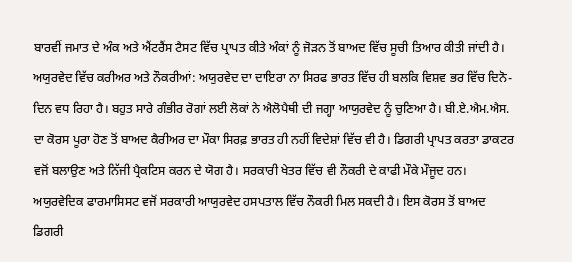ਬਾਰਵੀਂ ਜਮਾਤ ਦੇ ਅੰਕ ਅਤੇ ਐਂਟਰੈਂਸ ਟੈਸਟ ਵਿੱਚ ਪ੍ਰਾਪਤ ਕੀਤੇ ਅੰਕਾਂ ਨੂੰ ਜੋੜਨ ਤੋਂ ਬਾਅਦ ਵਿੱਚ ਸੂਚੀ ਤਿਆਰ ਕੀਤੀ ਜਾਂਦੀ ਹੈ।
ਅਯੁਰਵੇਦ ਵਿੱਚ ਕਰੀਅਰ ਅਤੇ ਨੌਕਰੀਆਂ: ਅਯੁਰਵੇਦ ਦਾ ਦਾਇਰਾ ਨਾ ਸਿਰਫ ਭਾਰਤ ਵਿੱਚ ਹੀ ਬਲਕਿ ਵਿਸ਼ਵ ਭਰ ਵਿੱਚ ਦਿਨੋ-ਦਿਨ ਵਧ ਰਿਹਾ ਹੈ। ਬਹੁਤ ਸਾਰੇ ਗੰਭੀਰ ਰੋਗਾਂ ਲਈ ਲੋਕਾਂ ਨੇ ਐਲੋਪੈਥੀ ਦੀ ਜਗ੍ਹਾ ਆਯੁਰਵੇਦ ਨੂੰ ਚੁਣਿਆ ਹੈ। ਬੀ.ਏ.ਐਮ.ਐਸ. ਦਾ ਕੋਰਸ ਪੂਰਾ ਹੋਣ ਤੋਂ ਬਾਅਦ ਕੈਰੀਅਰ ਦਾ ਮੌਕਾ ਸਿਰਫ਼ ਭਾਰਤ ਹੀ ਨਹੀਂ ਵਿਦੇਸ਼ਾਂ ਵਿੱਚ ਵੀ ਹੈ। ਡਿਗਰੀ ਪ੍ਰਾਪਤ ਕਰਤਾ ਡਾਕਟਰ ਵਜੋਂ ਬਲਾਉਣ ਅਤੇ ਨਿੱਜੀ ਪ੍ਰੈਕਟਿਸ ਕਰਨ ਦੇ ਯੋਗ ਹੈ। ਸਰਕਾਰੀ ਖੇਤਰ ਵਿੱਚ ਵੀ ਨੌਕਰੀ ਦੇ ਕਾਫੀ ਮੌਕੇ ਮੌਜੂਦ ਹਨ। ਅਯੁਰਵੇਦਿਕ ਫਾਰਮਾਸਿਸਟ ਵਜੋਂ ਸਰਕਾਰੀ ਆਯੁਰਵੇਦ ਹਸਪਤਾਲ ਵਿੱਚ ਨੌਕਰੀ ਮਿਲ ਸਕਦੀ ਹੈ। ਇਸ ਕੋਰਸ ਤੋਂ ਬਾਅਦ ਡਿਗਰੀ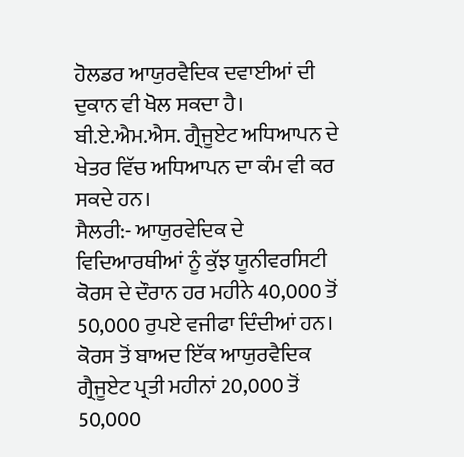ਹੋਲਡਰ ਆਯੁਰਵੈਦਿਕ ਦਵਾਈਆਂ ਦੀ ਦੁਕਾਨ ਵੀ ਖੋਲ ਸਕਦਾ ਹੈ। ਬੀ.ਏ.ਐਮ.ਐਸ. ਗ੍ਰੈਜੂਏਟ ਅਧਿਆਪਨ ਦੇ ਖੇਤਰ ਵਿੱਚ ਅਧਿਆਪਨ ਦਾ ਕੰਮ ਵੀ ਕਰ ਸਕਦੇ ਹਨ।
ਸੈਲਰੀ:- ਆਯੁਰਵੇਦਿਕ ਦੇ ਵਿਦਿਆਰਥੀਆਂ ਨੂੰ ਕੁੱਝ ਯੂਨੀਵਰਸਿਟੀ ਕੋਰਸ ਦੇ ਦੌਰਾਨ ਹਰ ਮਹੀਨੇ 40,000 ਤੋਂ 50,000 ਰੁਪਏ ਵਜੀਫਾ ਦਿੰਦੀਆਂ ਹਨ। ਕੋਰਸ ਤੋਂ ਬਾਅਦ ਇੱਕ ਆਯੁਰਵੈਦਿਕ ਗ੍ਰੈਜੂਏਟ ਪ੍ਰਤੀ ਮਹੀਨਾਂ 20,000 ਤੋਂ 50,000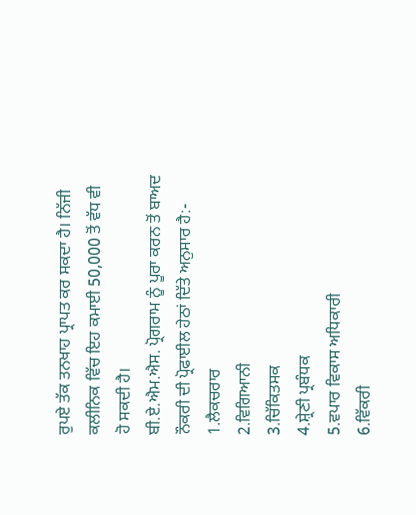ਰੁਪਏ ਤੱਕ ਤਨਖਾਹ ਪ੍ਰਾਪਤ ਕਰ ਸਕਦਾ ਹੈ। ਨਿੱਜੀ ਕਲੀਨਿਕ ਵਿੱਚ ਇਹ ਕਮਾਈ 50,000 ਤੋਂ ਵੱਧ ਵੀ ਹੋ ਸਕਦੀ ਹੈ।
ਬੀ.ਏ.ਐਮ.ਐਸ. ਪ੍ਰੋਗਰਾਮ ਨੂੰ ਪੂਰਾ ਕਰਨ ਤੋਂ ਬਾਅਦ ਨੌਕਰੀ ਦੀ ਪ੍ਰੋਫਾਈਲ ਹੇਠਾਂ ਦਿੱਤੇ ਅਨੁਸਾਰ ਹੈ:-
1.ਲੈਕਚਰਾਰ
2.ਵਿਗਿਆਨੀ
3.ਚਿੱਕਿਤਸਕ
4.ਸ਼੍ਰੇਣੀ ਪ੍ਰਬੰਧਕ
5.ਵਪਾਰ ਵਿਕਾਸ ਅਧਿਕਾਰੀ
6.ਵਿੱਕਰੀ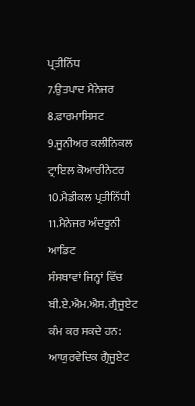ਪ੍ਰਤੀਨਿੱਧ
7.ਉਤਪਾਦ ਮੈਨੇਜਰ
8.ਫਾਰਮਾਸਿਸਟ
9.ਜੂਨੀਅਰ ਕਲੀਨਿਕਲ ਟ੍ਰਾਇਲ ਕੋਆਰੀਨੇਟਰ
10.ਮੈਡੀਕਲ ਪ੍ਰਤੀਨਿੱਧੀ
11.ਮੈਨੇਜਰ ਅੰਦਰੂਨੀ ਆਡਿਟ
ਸੰਸਥਾਵਾਂ ਜਿਨ੍ਹਾਂ ਵਿੱਚ ਬੀ.ਏ.ਐਮ.ਐਸ. ਗ੍ਰੈਜੂਏਟ ਕੰਮ ਕਰ ਸਕਦੇ ਹਨ: ਆਯੁਰਵੇਦਿਕ ਗ੍ਰੈਜੂਏਟ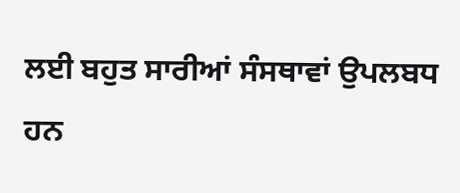ਲਈ ਬਹੁਤ ਸਾਰੀਆਂ ਸੰਸਥਾਵਾਂ ਉਪਲਬਧ ਹਨ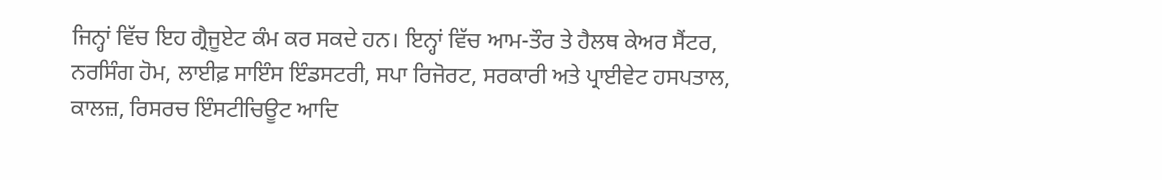ਜਿਨ੍ਹਾਂ ਵਿੱਚ ਇਹ ਗ੍ਰੈਜੂਏਟ ਕੰਮ ਕਰ ਸਕਦੇ ਹਨ। ਇਨ੍ਹਾਂ ਵਿੱਚ ਆਮ-ਤੌਰ ਤੇ ਹੈਲਥ ਕੇਅਰ ਸੈਂਟਰ, ਨਰਸਿੰਗ ਹੋਮ, ਲਾਈਫ਼ ਸਾਇੰਸ ਇੰਡਸਟਰੀ, ਸਪਾ ਰਿਜੋਰਟ, ਸਰਕਾਰੀ ਅਤੇ ਪ੍ਰਾਈਵੇਟ ਹਸਪਤਾਲ, ਕਾਲਜ਼, ਰਿਸਰਚ ਇੰਸਟੀਚਿਊਟ ਆਦਿ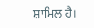ਸ਼ਾਮਿਲ ਹੈ।